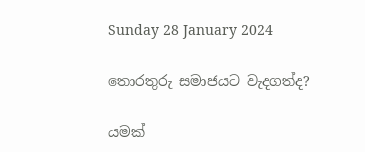Sunday 28 January 2024

තොරතුරු සමාජයට වැදගත්ද?

යමක්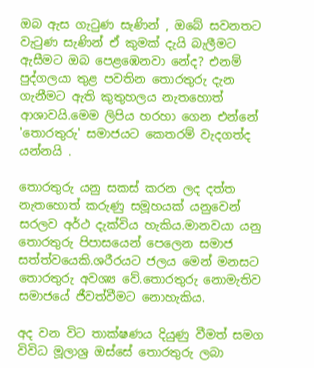ඔබ ඇස ගැටුණ සැණින් , ඔබේ සවනතට වැටුණ සැණින් ඒ කුමක් දැයි බැලීමට ඇසීමට ඔබ පෙළඹෙනවා නේද? එනම් පුද්ගලයා තුළ පවතින තොරතුරු දැන ගැනීමට ඇති කුතුහලය නැතහොත් ආශාවයි.මෙම ලිපිය හරහා ගෙන එන්නේ 'තොරතුරු' සමාජයට කෙතරම් වැදගත්ද යන්නයි .

තොරතුරු යනු සකස් කරන ලද දත්ත නැතහොත් කරුණු සමූහයක් යනුවෙන් සරලව අර්ථ දැක්විය හැකිය.මානවයා යනු තොරතුරු පිපාසයෙන් පෙලෙන සමාජ සත්ත්වයෙකි.ශරීරයට ජලය මෙන් මනසට තොරතුරු අවශ්‍ය වේ.තොරතුරු නොමැතිව සමාජයේ ජීවත්වීමට නොහැකිය.

අද වන විට තාක්ෂණය දියුණු වීමත් සමග විවිධ මූලාශ්‍ර ඔස්සේ තොරතුරු ලබා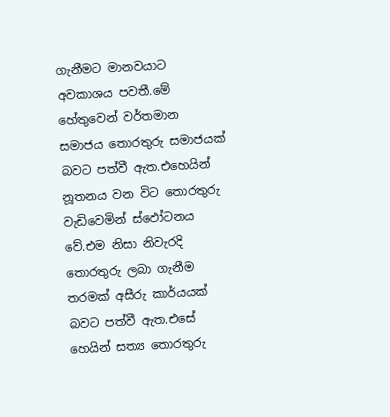ගැනීමට මානවයාට අවකාශය පවතී.මේ හේතුවෙන් වර්තමාන සමාජය තොරතුරු සමාජයක් බවට පත්වී ඇත.එහෙයින් නූතනය වන විට තොරතුරු වැඩිවෙමින් ස්ඵෝටනය වේ.එම නිසා නිවැරදි තොරතුරු ලබා ගැනීම තරමක් අසීරු කාර්යයක් බවට පත්වී ඇත.එසේ හෙයින් සත්‍ය තොරතුරු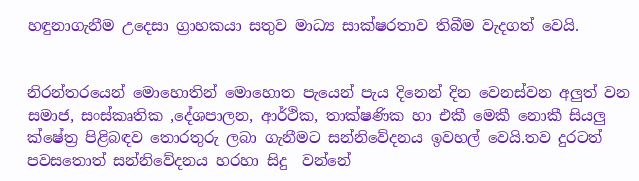හඳුනාගැනීම උදෙසා ග්‍රාහකයා සතුව මාධ්‍ය සාක්ෂරතාව තිබීම වැදගත් වෙයි.


නිරන්තරයෙන් මොහොතින් මොහොත පැයෙන් පැය දිනෙන් දින වෙනස්වන අලුත් වන සමාජ, සංස්කෘතික ,දේශපාලන, ආර්ථික, තාක්ෂණික හා එකී මෙකී නොකී සියලු ක්ෂේත්‍ර පිළිබඳව තොරතුරු ලබා ගැනීමට සන්නිවේදනය ඉවහල් වෙයි.තව දුරටත් පවසතොත් සන්නිවේදනය හරහා සිදු  වන්නේ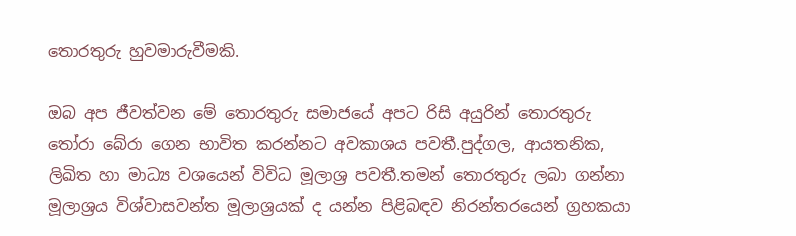තොරතුරු හුවමාරුවීමකි.

ඔබ අප ජීවත්වන මේ තොරතුරු සමාජයේ අපට රිසි අයුරින් තොරතුරු තෝරා බේරා ගෙන භාවිත කරන්නට අවකාශය පවතී.පුද්ගල, ආයතනික, ලිඛිත හා මාධ්‍ය වශයෙන් විවිධ මූලාශ්‍ර පවතී.තමන් තොරතුරු ලබා ගන්නා මූලාශ්‍රය විශ්වාසවන්ත මූලාශ්‍රයක් ද යන්න පිළිබඳව නිරන්තරයෙන් ග්‍රහකයා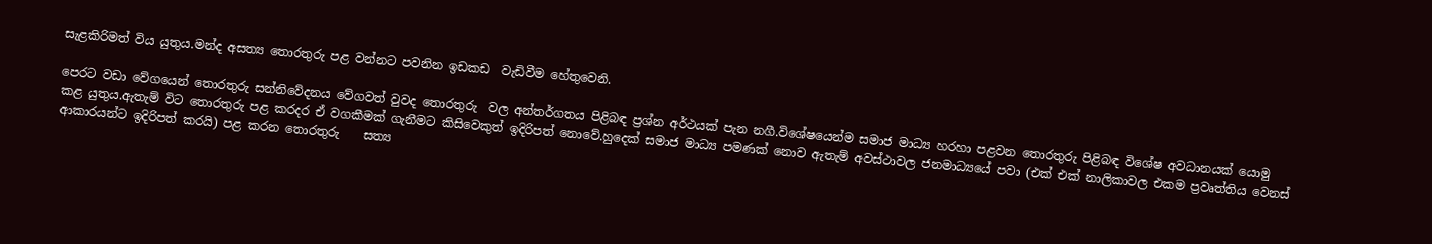සැළකිරිමත් විය යුතුය.මන්ද අසත්‍ය තොරතුරු පළ වන්නට පවනින ඉඩකඩ  වැඩිවීම හේතුවෙනි.

පෙරට වඩා වේගයෙන් තොරතුරු සන්නිවේදනය වේගවත් වුවද තොරතුරු  වල අන්තර්ගතය පිළිබඳ ප්‍රශ්න අර්ථයක් පැන නගී.විශේෂයෙන්ම සමාජ මාධ්‍ය හරහා පළවන තොරතුරු පිළිබඳ විශේෂ අවධානයක් යොමු කළ යුතුය.ඇතැම් විට තොරතුරු පළ කරදර ඒ වගකීමක් ගැනීමට කිසිවෙකුත් ඉදිරිපත් නොවේ.හුදෙක් සමාජ මාධ්‍ය පමණක් නොව ඇතැම් අවස්ථාවල ජනමාධ්‍යයේ පවා (එක් එක් නාලිකාවල එකම ප්‍රවෘත්තිය වෙනස් ආකාරයන්ට ඉදිරිපත් කරයි) පළ කරන තොරතුරු    සත්‍ය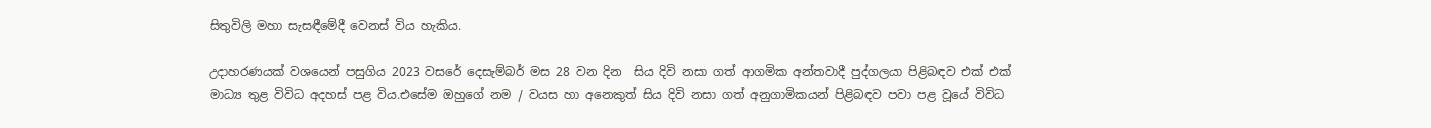සිතුවිලි මහා සැසඳීමේදී වෙනස් විය හැකිය.

උදාහරණයක් වශයෙන් පසුගිය 2023 වසරේ දෙසැම්බර් මස 28 වන දින  සිය දිවි නසා ගත් ආගමික අන්තවාදී පුද්ගලයා පිළිබඳව එක් එක් මාධ්‍ය තුළ විවිධ අදහස් පළ විය.එසේම ඔහුගේ නම / වයස හා අනෙකුත් සිය දිවි නසා ගත් අනුගාමිකයන් පිළිබඳව පවා පළ වූයේ විවිධ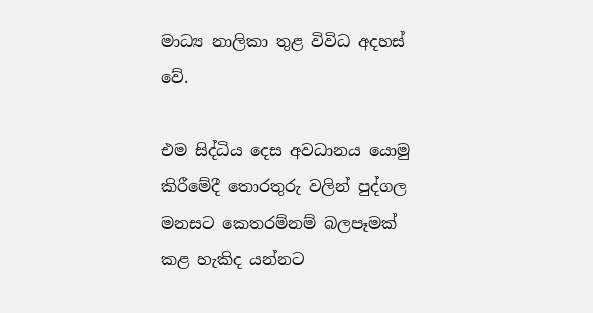මාධ්‍ය නාලිකා තුළ විවිධ අදහස් වේ.

එම සිද්ධිය දෙස අවධානය යොමු කිරීමේදී තොරතුරු වලින් පුද්ගල මනසට කෙතරම්නම් බලපෑමක් කළ හැකිද යන්නට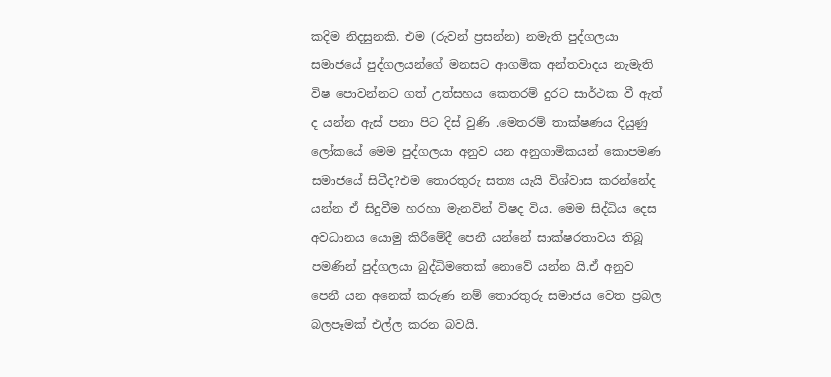කදිම නිදසුනකි. එම (රුවන් ප්‍රසන්න) නමැති පුද්ගලයා සමාජයේ පුද්ගලයන්ගේ මනසට ආගමික අන්තවාදය නැමැති විෂ පොවන්නට ගත් උත්සහය කෙතරම් දුරට සාර්ථක වී ඇත් ද යන්න ඇස් පනා පිට දිස් වුණි .මෙතරම් තාක්ෂණය දියුණු ලෝකයේ මෙම පුද්ගලයා අනුව යන අනුගාමිකයන් කොපමණ සමාජයේ සිටීද?එම තොරතුරු සත්‍ය යැයි විශ්වාස කරන්නේද යන්න ඒ සිදුවීම හරහා මැනවින් විෂද විය. මෙම සිද්ධිය දෙස අවධානය යොමු කිරීමේදී පෙනී යන්නේ සාක්ෂරතාවය තිබූ පමණින් පුද්ගලයා බුද්ධිමතෙක් නොවේ යන්න යි.ඒ අනුව පෙනී යන අනෙක් කරුණ නම් තොරතුරු සමාජය වෙත ප්‍රබල බලපෑමක් එල්ල කරන බවයි.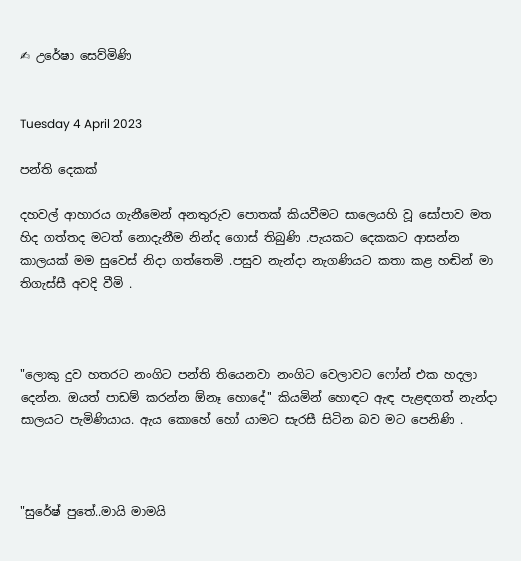✍ උරේෂා සෙව්මිණි


Tuesday 4 April 2023

පන්ති දෙකක්

දහවල් ආහාරය ගැනීමෙන් අනතුරුව පොතක් කියවීමට සාලෙයහි වූ සෝපාව මත හිද ගත්තද මටත් නොදැනීම නින්ද ගොස් තිබුණි .පැයකට දෙකකට ආසන්න කාලයක් මම සුවෙස් නිදා ගත්තෙමි .පසුව නැන්දා නැගණියට කතා කළ හඬින් මා තිගැස්සී අවදි වීමි .



"ලොකු දුව හතරට නංගිට පන්ති තියෙනවා නංගිට වෙලාවට ෆෝන් එක හදලා දෙන්න. ඔයත් පාඩම් කරන්න ඕනෑ හොදේ'' කියමින් හොඳට ඇඳ පැළඳගත් නැන්දා සාලයට පැමිණියාය. ඇය කොහේ හෝ යාමට සැරසී සිටින බව මට පෙනිණි .



"සුරේෂ් පුතේ..මායි මාමයි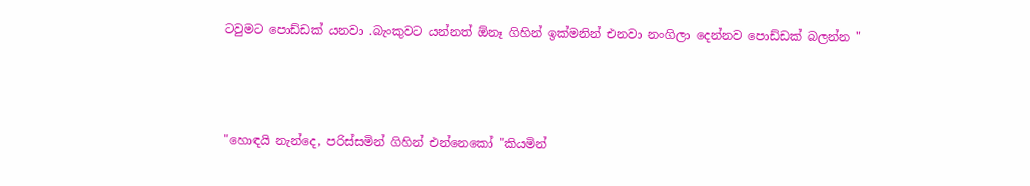ටවුමට පොඩ්ඩක් යනවා .බැංකුවට යන්නත් ඕනෑ ගිහින් ඉක්මනින් එනවා නංගිලා දෙන්නව පොඩ්ඩක් බලන්න "



"හොඳයි නැන්දෙ, පරිස්සමින් ගිහින් එන්නෙකෝ "කියමින්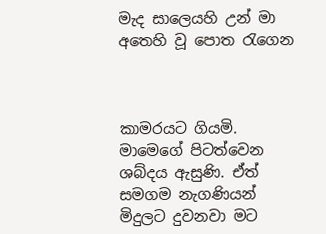මැද සාලෙයහි උන් මා අතෙහි වූ පොත රැගෙන



කාමරයට ගියමි. මාමෙගේ පිටත්වෙන ශබ්දය ඇසුණි. ඒත් සමගම නැගණියන් මිදුලට දුවනවා මට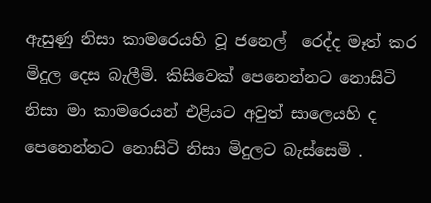ඇසුණු නිසා කාමරෙයහි වූ ජනෙල්  රෙද්ද මෑත් කර මිදුල දෙස බැලීමි. කිසිවෙක් පෙනෙන්නට නොසිටි නිසා මා කාමරෙයන් එළියට අවුත් සාලෙයහි ද පෙනෙන්නට නොසිටි නිසා මිදුලට බැස්සෙමි .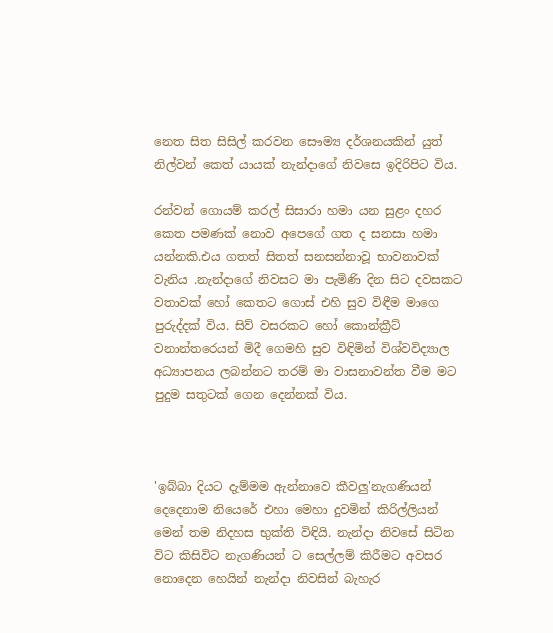නෙත සිත සිසිල් කරවන සෞම්‍ය දර්ශනයකින් යුත් නිල්වන් කෙත් යායක් නැන්දාගේ නිවසෙ ඉදිරිපිට විය.

රන්වන් ගොයම් කරල් සිසාරා හමා යන සුළං දහර කෙත පමණක් නොව අපෙගේ ගත ද සනසා හමා යන්නකි.එය ගතත් සිතත් සනසන්නාවූ භාවනාවක් වැනිය .නැන්දාගේ නිවසට මා පැමිණි දින සිට දවසකට වතාවක් හෝ කෙතට ගොස් එහි සුව විඳීම මාගෙ පුරුද්දක් විය. සිව් වසරකට හෝ කොන්ක්‍රීට් වනාන්තරෙයන් මිදී ගෙමහි සුව විඳිමින් විශ්වවිද්‍යාල අධ්‍යාපනය ලබන්නට තරම් මා වාසනාවන්ත වීම මට පුදුම සතුටක් ගෙන දෙන්නක් විය.



'ඉබ්බා දියට දැම්මම ඇන්නාවෙ කීවලු'නැගණියන් දෙදෙනාම නියෙරේ එහා මෙහා දුවමින් කිරිල්ලියන් මෙන් තම නිදහස භුක්ති විඳියි. නැන්දා නිවසේ සිටින විට කිසිවිට නැගණියන් ට සෙල්ලම් කිරීමට අවසර නොදෙන හෙයින් නැන්දා නිවසින් බැහැර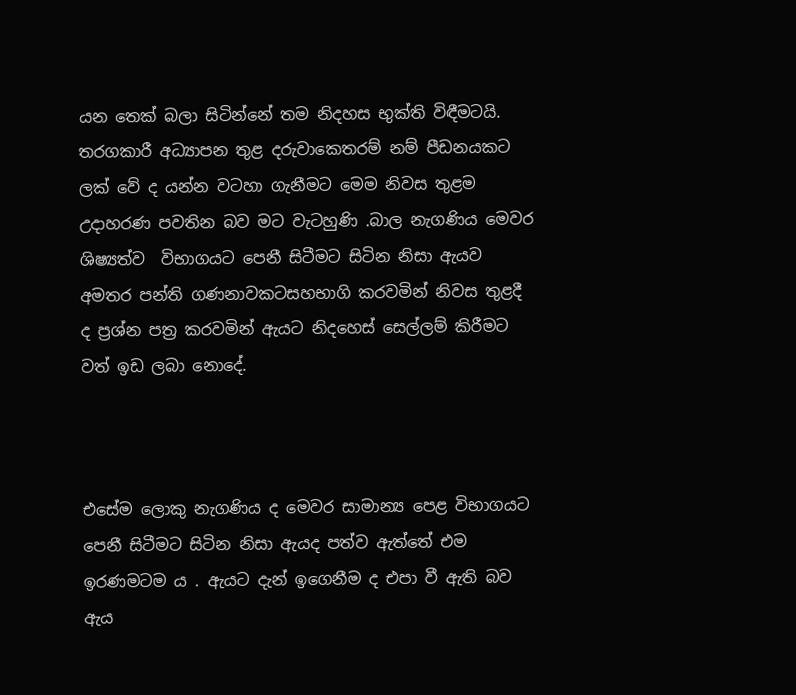යන තෙක් බලා සිටින්නේ තම නිදහස භුක්ති විඳීමටයි. තරගකාරී අධ්‍යාපන තුළ දරුවාකෙතරම් නම් පීඩනයකට ලක් වේ ද යන්න වටහා ගැනීමට මෙම නිවස තුළම උදාහරණ පවතින බව මට වැටහුණි .බාල නැගණිය මෙවර ශිෂ්‍යත්ව  විභාගයට පෙනී සිටීමට සිටින නිසා ඇයව අමතර පන්ති ගණනාවකටසහභාගි කරවමින් නිවස තුළදී ද ප්‍රශ්න පත්‍ර කරවමින් ඇයට නිදහෙස් සෙල්ලම් කිරීමට වත් ඉඩ ලබා නොදේ.



එසේම ලොකු නැගණිය ද මෙවර සාමාන්‍ය පෙළ විභාගයට පෙනී සිටීමට සිටින නිසා ඇයද පත්ව ඇත්තේ එම ඉරණමටම ය . ඇයට දැන් ඉගෙනීම ද එපා වී ඇති බව ඇය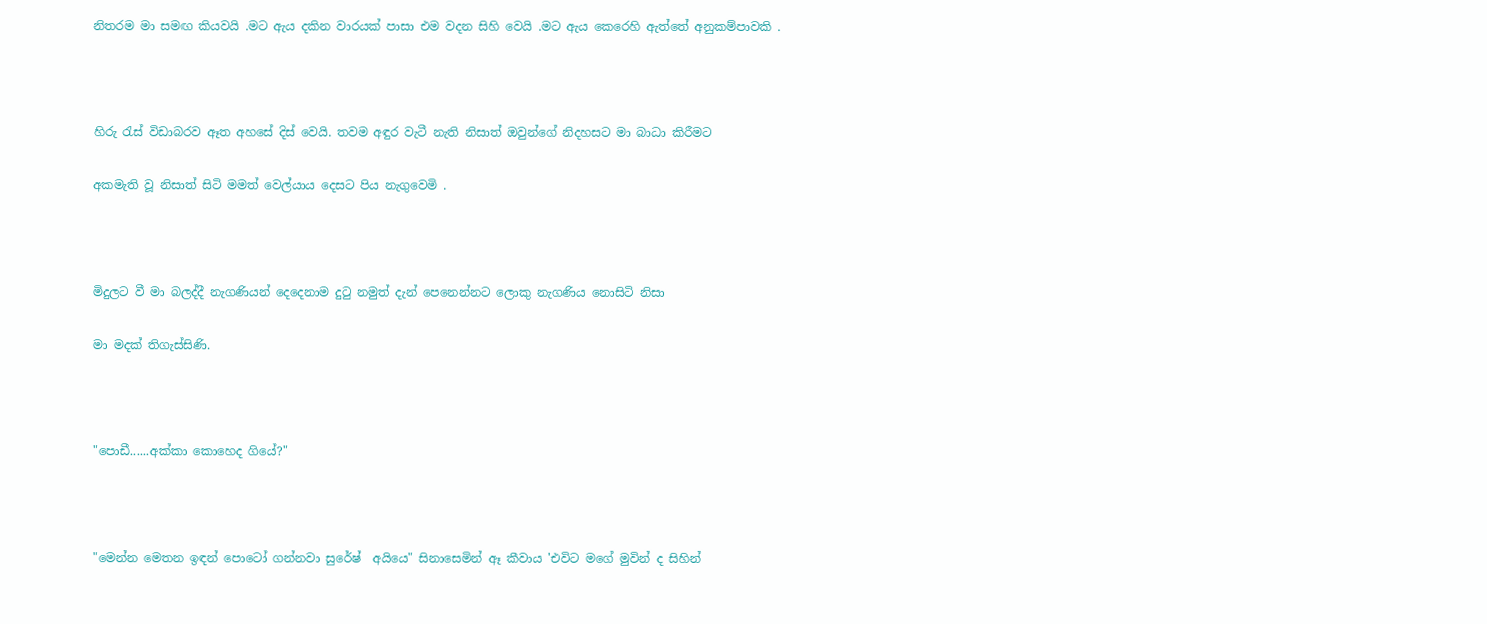නිතරම මා සමඟ කියවයි .මට ඇය දකින වාරයක් පාසා එම වදන සිහි වෙයි .මට ඇය කෙරෙහි ඇත්තේ අනුකම්පාවකි .



හිරු රැස් විඩාබරව ඈත අහසේ දිස් වෙයි. තවම අඳුර වැටී නැති නිසාත් ඔවුන්ගේ නිදහසට මා බාධා කිරීමට

අකමැති වූ නිසාත් සිටි මමත් වෙල්යාය දෙසට පිය නැගුවෙමි .



මිදුලට වී මා බලද්දී නැගණියන් දෙදෙනාම දුටු නමුත් දැන් පෙනෙන්නට ලොකු නැගණිය නොසිටි නිසා

මා මදක් තිගැස්සිණි.



"පොඩී......අක්කා කොහෙද ගියේ?"



"මෙන්න මෙතන ඉඳන් පොටෝ ගන්නවා සුරේෂ්  අයියෙ" සිනාසෙමින් ඈ කීවාය 'එවිට මගේ මුවින් ද සිහින්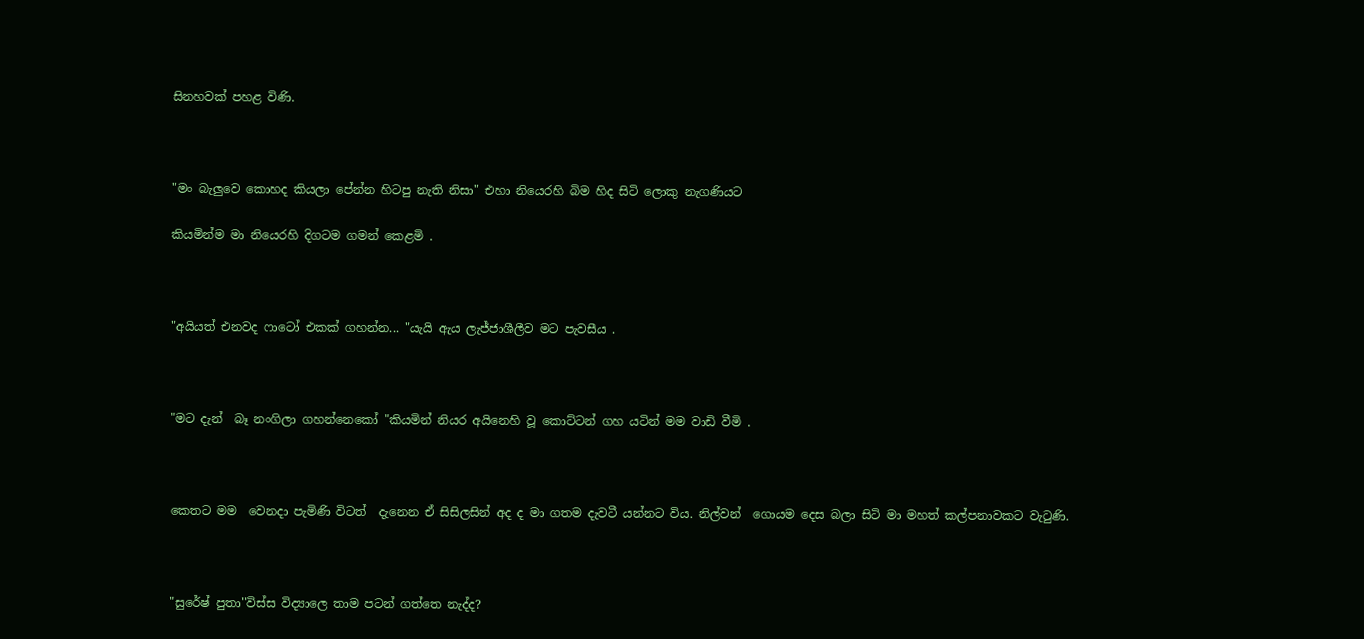සිනහවක් පහළ විණි.



"මං බැලුවෙ කොහද කියලා පේන්න හිටපු නැති නිසා" එහා නියෙරහි බිම හිද සිටි ලොකු නැගණියට

කියමින්ම මා නියෙරහි දිගටම ගමන් කෙළමි .



"අයියත් එනවද ෆාටෝ එකක් ගහන්න... "යැයි ඇය ලැජ්ජාශීලීව මට පැවසීය .



"මට දැන්  බෑ නංගිලා ගහන්නෙකෝ "කියමින් නියර අයිනෙහි වූ කොට්ටන් ගහ යටින් මම වාඩි වීමි .



කෙතට මම  වෙනදා පැමිණි විටත්  දැනෙන ඒ සිසිලසින් අද ද මා ගතම දැවටී යන්නට විය. නිල්වන්  ගොයම දෙස බලා සිටි මා මහත් කල්පනාවකට වැටුණි.



"සුරේෂ් පුතා''විස්ස විද්‍යාලෙ තාම පටන් ගත්තෙ නැද්ද?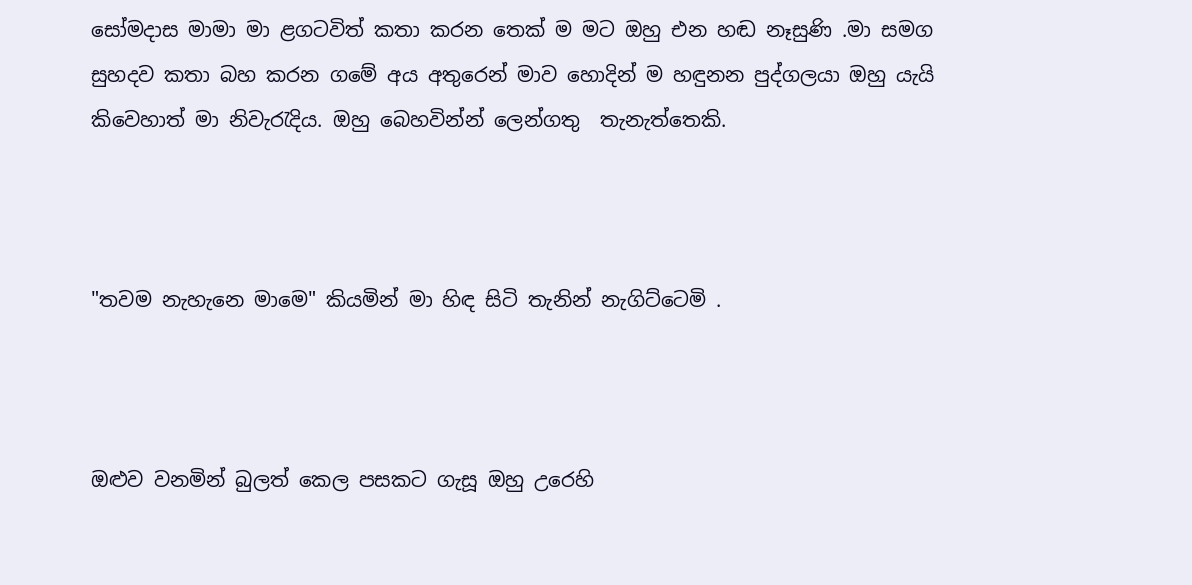සෝමදාස මාමා මා ළගටවිත් කතා කරන තෙක් ම මට ඔහු එන හඬ නෑසුණි .මා සමග සුහදව කතා බහ කරන ගමේ අය අතුරෙන් මාව හොදින් ම හඳුනන පුද්ගලයා ඔහු යැයි කිවෙහාත් මා නිවැරැදිය. ඔහු බෙහවින්න් ලෙන්ගතු  තැනැත්තෙකි.



"තවම නැහැනෙ මාමෙ" කියමින් මා හිඳ සිටි තැනින් නැගිට්‍ටෙමි .



ඔළුව වනමින් බුලත් කෙල පසකට ගැසූ ඔහු උරෙහි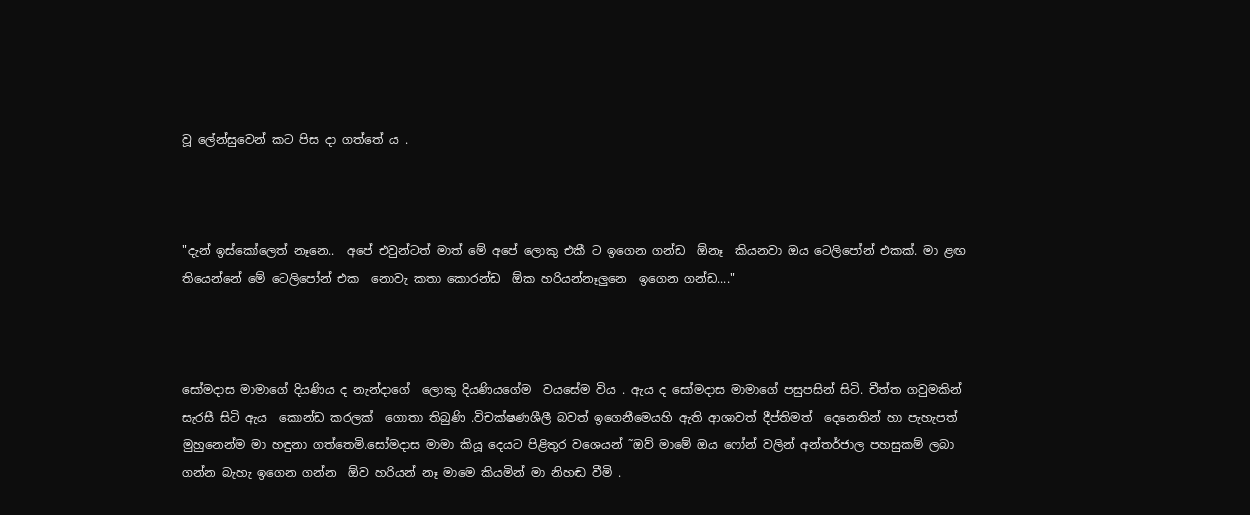වූ ලේන්සුවෙන් කට පිස දා ගත්තේ ය .



"දැන් ඉස්කෝලෙත් නෑනෙ..  අ‍පේ එවුන්ටත් මාත් මේ අපේ ලොකු එකී ට ඉගෙන ගන්ඩ  ඕනෑ  කියනවා ඔය ටෙලිපෝන් එකක්. මා ළඟ තියෙන්නේ මේ ටෙලිපෝන් එක  නොවැ කතා කොරන්ඩ  ඕක හරියන්නෑලුනෙ  ඉගෙන ගන්ඩ...."



සෝමදාස මාමාගේ දියණිය ද නැන්දාගේ  ලොකු දියණියගේම  වයසේම විය . ඇය ද සෝමදාස මාමාගේ පසුපසින් සිටි. චීත්ත ගවුමකින් සැරසී සිටි ඇය  කොන්ඩ කරලක්  ගොතා තිබුණි .විචක්ෂණශීලී බවත් ඉගෙනීමෙයහි ඇති ආශාවත් දීප්තිමත්  දෙනෙතින් හා පැහැපත් මුහුනෙන්ම මා හඳුනා ගත්තෙමි.සෝමදාස මාමා කියූ දෙයට පිළිතුර වශෙයන් ˜ඔව් මාමේ ඔය ෆෝන් වලින් අන්තර්ජාල පහසුකම් ලබා ගන්න බැහැ ඉගෙන ගන්න  ඕව හරියන් නෑ මාමෙ කියමින් මා නිහඬ වීමි .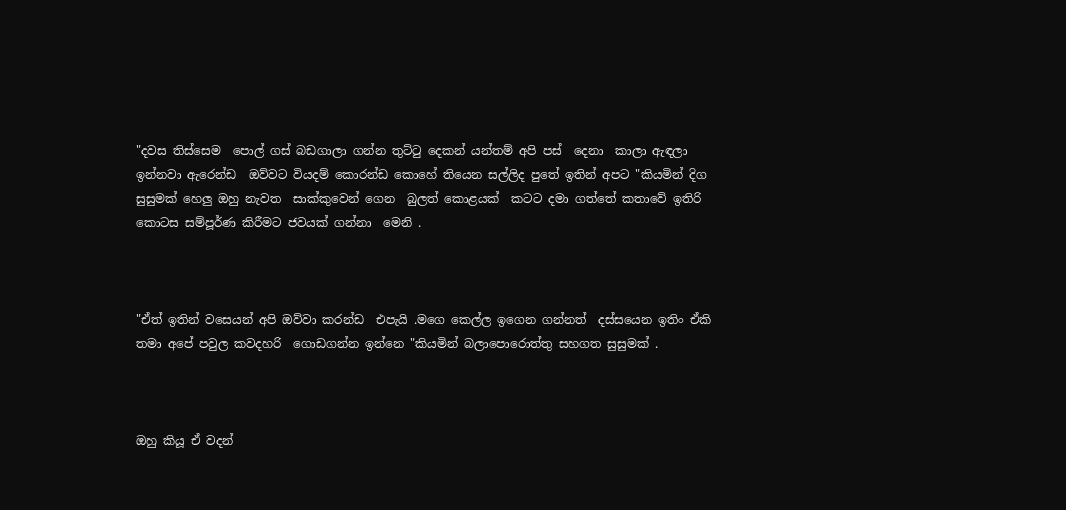"දවස තිස්සෙම  පොල් ගස් බඩගාලා ගන්න තුට්ටු දෙකන් යන්තම් අපි පස්  දෙනා  කාලා ඇඳලා ඉන්නවා ඇරෙන්ඩ  ඔව්වට වියදම් කොරන්ඩ කොහේ තියෙන සල්ලිද පුතේ ඉතින් අපට "කියමින් දිග සුසුමක් හෙලු ඔහු නැවත  සාක්කුවෙන් ගෙන  බුලත් කොළයක්  කටට දමා ගත්තේ කතාවේ ඉතිරි කොටස සම්පූර්ණ කිරීමට ජවයක් ගන්නා  මෙනි .



"ඒත් ඉතින් වසෙයන් අපි ඔව්වා කරන්ඩ  එපැයි .මගෙ කෙල්ල ඉගෙන ගන්නත්  දස්සයෙන ඉතිං ඒකි තමා අපේ පවුල කවදහරි ‍ ‍ගොඩගන්න ඉන්නෙ "කියමින් බලාපොරොත්තු සහගත සුසුමක් .



ඔහු කියූ ඒ වදන්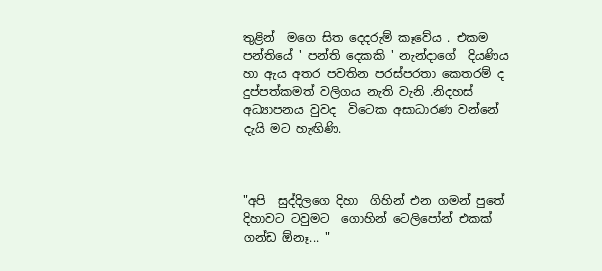තුළින්  මගෙ සිත දෙදරුම් කෑවේය . එකම පන්තියේ ' පන්ති දෙකකි ' නැන්දාගේ  දියණිය හා ඇය අතර පවතින පරස්පරතා කෙතරම් ද දුප්පත්කමත් වලිගය නැති වැනි .නිදහස් අධ්‍යාපනය වුවද  විටෙක අසාධාරණ වන්නේ දැයි මට හැඟිණි.



"අපි  සුද්දිලගෙ දිහා  ගිහින් එන ගමන් පුතේ  දිහාවට ටවුමට  ගොහින් ටෙලිපෝන් එකක් ගන්ඩ ඕනෑ... "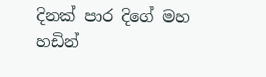දිනක් පාර දිගේ මහ හඩින්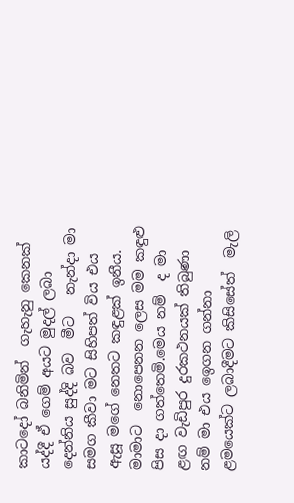කාටදෝ බනිමින්  ගැහැනු කෙනක් යද්දී ඒ ගෙම් අයට මුදල් ලබා දෙන්නිය සුද්දි බව  මීට   නැන්දා මා සමග කීවා මට සිහිපත් විය එය ඇසූ මගේ නෙතට කඳුළක් ඉනීය. මාමාට  නොපෙනන ලෙස මම කඳුළු පිස දා ගත්තෙමි.මෙය නම්  ද මා ළඟ වැඩිපුර දුරකථනයක් තිබුණා නම් මා එය ඉෙගන ගන්නා ළමයෙක්ට ලබාදීමට කිසිසේත්  මැලි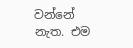වන්නේ නැත. එම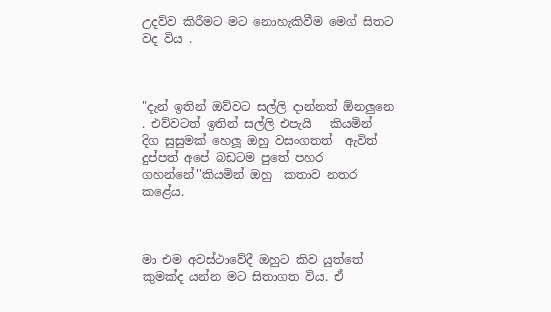උදව්ව කිරීමට මට නොහැකිවීම මෙග් සිතට වද විය .



"දැන් ඉතින් ඔව්වට සල්ලි දාන්නත් ඕනලුනෙ  . එව්වටත් ඉතින් සල්ලි එපැයි   කියමින්  දිග සුසුමක් හෙලූ ඔහු වසංගතත්  ඇවිත් දුප්පත් අපේ බඩටම පුතේ පහර ගහන්නේ''කියමින් ඔහු  කතාව නතර කළේය.



මා එම අවස්ථාවේදී ඔහුට කිව යුත්තේ කුමක්ද යන්න මට සිතාගත විය. ඒ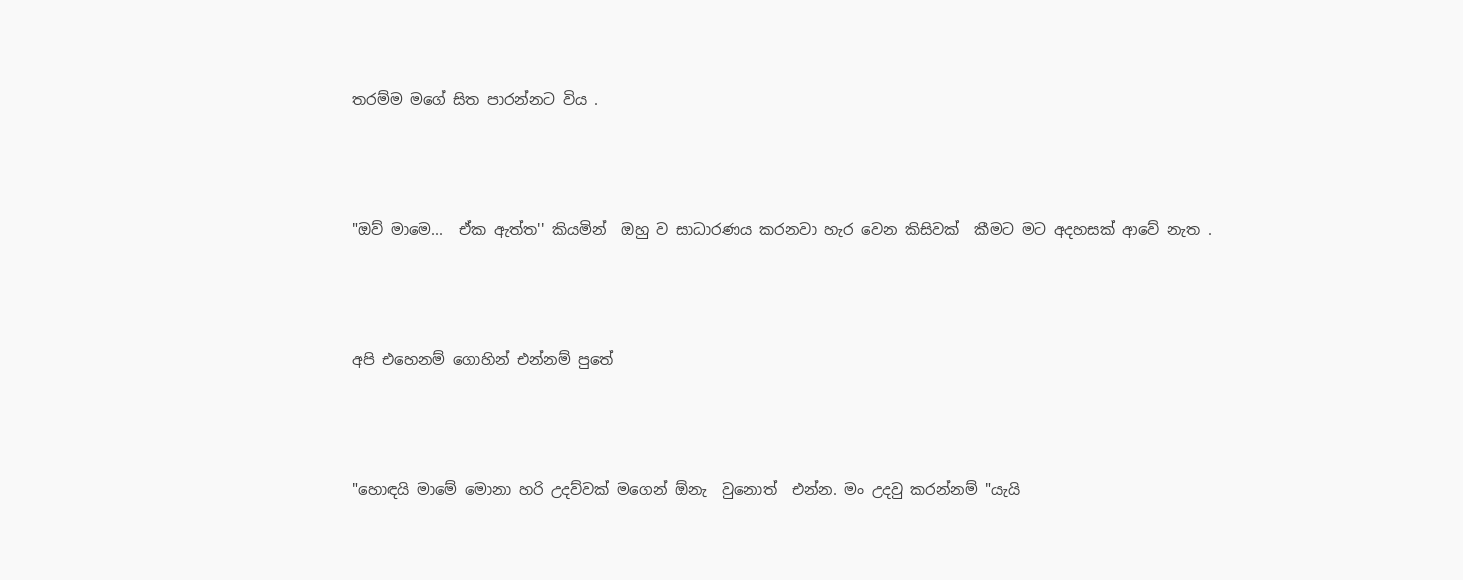තරම්ම මගේ සිත පාරන්නට විය .



"ඔව් මාමෙ...  ඒක ඇත්ත'' කියමින්  ඔහු ව සාධාරණය කරනවා හැර වෙන කිසිවක්  කීමට මට අදහසක් ආවේ නැත .



අපි එහෙනම් ගොහින් එන්නම් පුතේ



"හොඳයි මාමේ මොනා හරි උදව්වක් මගෙන් ඕනැ  වුනොත්  එන්න. මං උදවු කරන්නම් "යැයි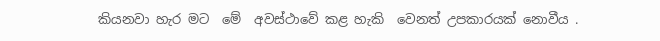කියනවා හැර මට  මේ  අවස්ථාවේ කළ හැකි  වෙනත් උපකාරයක් නොවීය .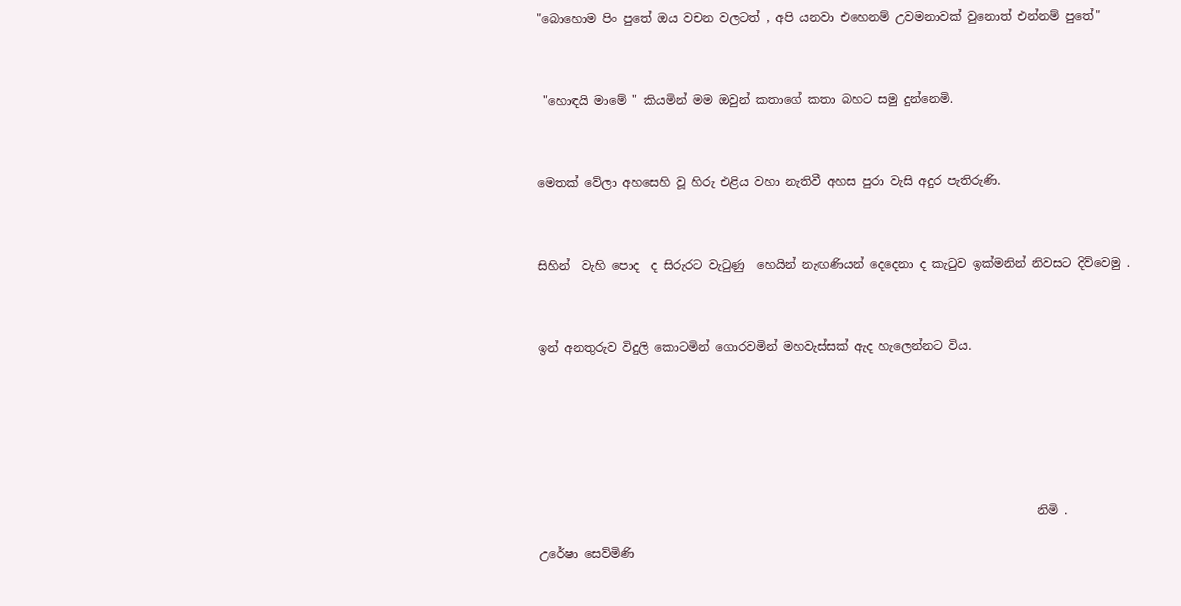"බොහෙ‍ාම පිං පුතේ ඔය වචන වලටත් , අපි යනවා එහෙනම් උවමනාවක් වුනොත් එන්නම් පුතේ"



 "හොඳයි මාමේ " කියමින් මම ඔවුන් කතාගේ කතා බහට සමු දුන්නෙමි.



මෙතක් වේලා අහසෙහි වූ හිරු එළිය වහා නැතිවී අහස පුරා වැසි අදුර පැතිරුණි.



සිහින්  වැහි පොද  ද සිරුරට වැටුණු  හෙයින් නැඟණියන් දෙදෙනා ද කැටුව ඉක්මනින් නිවසට දිව්වෙමු .



ඉන් අනතුරුව විදුලි කොටමින් ගොරවමින් මහවැස්සක් ඇද හැලෙන්නට විය.







                                                                                   නිමි .

උරේෂා සෙව්මිණි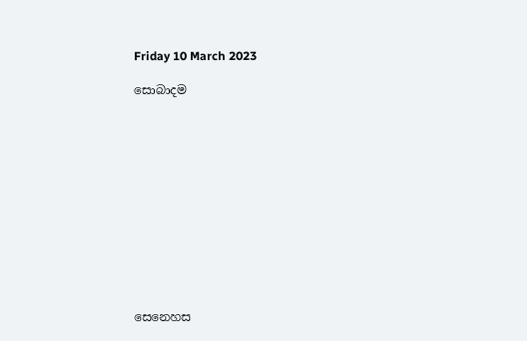Friday 10 March 2023

සොබාදම












සෙනෙහස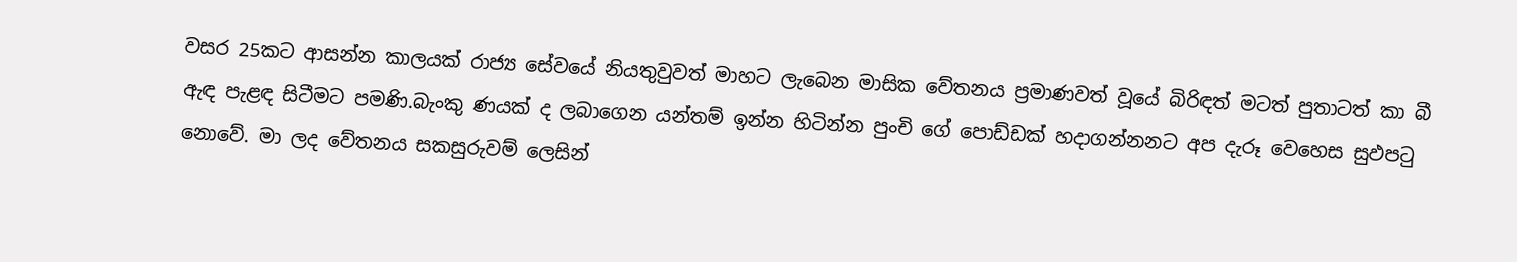වසර 25කට ආසන්න කාලයක් රාජ්‍ය සේවයේ නියතුවුවත් මාහට ලැබෙන මාසික වේතනය ප්‍රමාණවත් වූයේ බිරිඳත් මටත් පුතාටත් කා බී ඇඳ පැළඳ සිටීමට පමණි.බැංකු ණයක් ද ලබාගෙන යන්තම් ඉන්න හිටින්න පුංචි ගේ පොඩ්ඩක් හදාගන්නනට අප දැරූ වෙහෙස සුඵපටු නොවේ. මා ලද වේතනය සකසුරුවම් ලෙසින්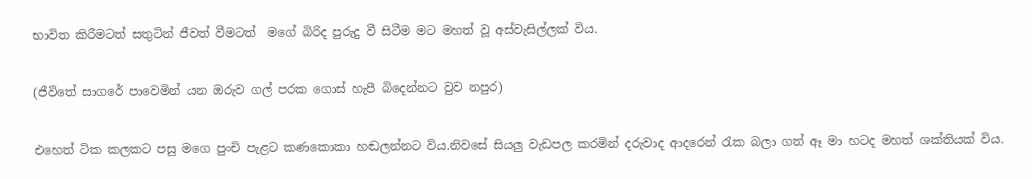භාවිත කිරීමටත් සතුටින් ජීවත් වීමටත්  මගේ බිරිද පුරුදු වී සිටීම මට මහත් වූ අස්වැසිල්ලක් විය.

(ජීවිතේ සාගරේ පාවෙමින් යන ඔරුව ගල් පරක ගොස් හැපී බිදෙන්නට වුව නපුර)

එහෙත් ටික කලකට පසු මගෙ පුංචි පැළට කණකොකා හඬලන්නට විය.නිවසේ සියලු වැඩපල කරමින් දරුවාද ආදරෙන් රැක බලා ගත් ඈ මා හටද මහත් ශක්තියක් විය.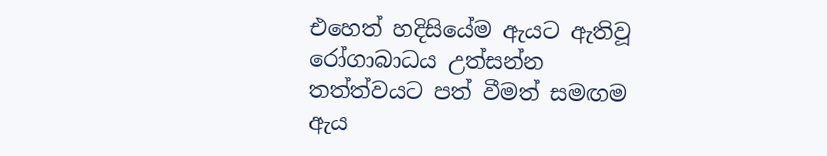එහෙත් හදිසියේම ඇයට ඇතිවූ රෝගාබාධය උත්සන්න තත්ත්වයට පත් වීමත් සමඟම ඇය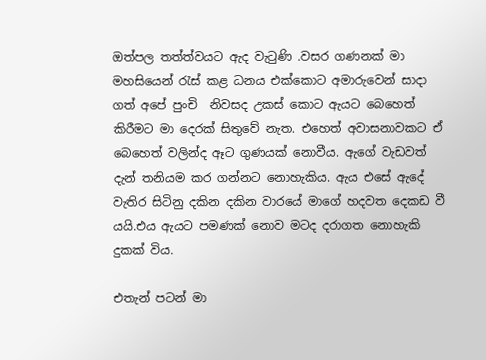ඔත්පල තත්ත්වයට ඇද වැටුණි .වසර ගණනක් මා මහසියෙන් රැස් කළ ධනය එක්කොට අමාරුවෙන් සාදා ගත් අපේ පුංචි  නිවසද උකස් කොට ඇයට බෙහෙත් කිරීමට මා දෙරක් සිතුවේ නැත. එහෙත් අවාසනාවකට ඒ බෙහෙත් වලින්ද ඈට ගුණයක් නොවීය. ඇගේ වැඩවත් දැන් තනියම කර ගන්නට නොහැකිය. ඇය එසේ ඇදේ වැතිර සිටිනු දකින දකින වාරයේ මාගේ හදවත දෙකඩ වී යයි.එය ඇයට පමණක් නොව මටද දරාගත නොහැකි දුකක් විය.

එතැන් පටන් මා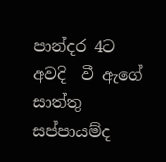පාන්දර 4ට අවදි  වී ඇගේ සාත්තු සප්පායම්ද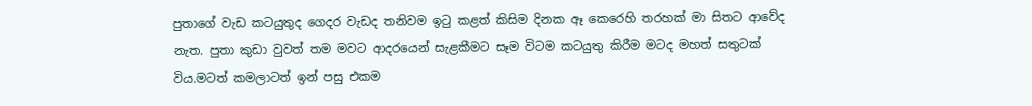පුතාගේ වැඩ කටයුතුද ගෙදර වැඩද තනිවම ඉටු කළත් කිසිම දිනක ඈ කෙරෙහි තරහක් මා සිතට ආවේද නැත. පුතා කුඩා වුවත් තම මවට ආදරයෙන් සැළකීමට සෑම විටම කටයුතු කිරීම මටද මහත් සතුටක් විය.මටත් කමලාටත් ඉන් පසු එකම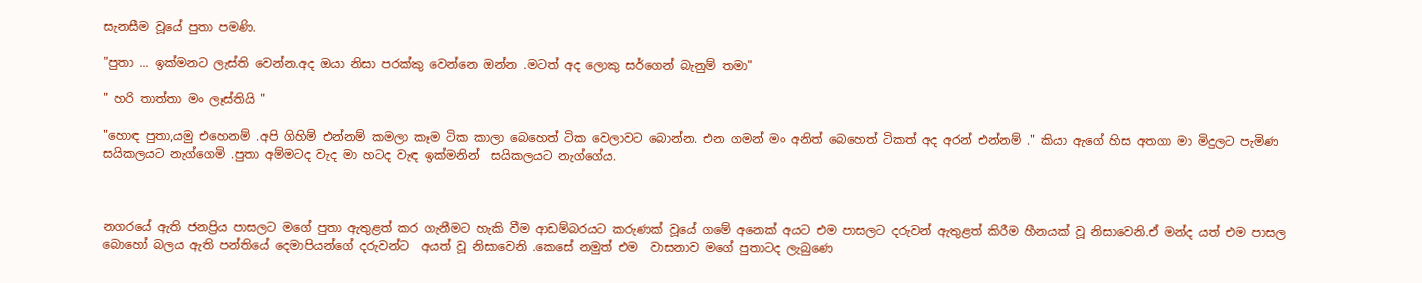සැනසීම වූයේ පුතා පමණි.

"පුතා ... ඉක්මනට ලැස්ති වෙන්න.අද ඔයා නිසා පරක්කු වෙන්නෙ ඔන්න .මටත් අද ලොකු සර්ගෙන් බැනුම් තමා"

" හරි තාත්තා මං ලෑස්තියි "

"හොඳ පුතා,යමු එහෙනම් .අපි ගිහිම් එන්නම් කමලා කෑම ටික කාලා බෙහෙත් ටික වෙලාවට බොන්න. එන ගමන් මං අනිත් බෙහෙත් ටිකත් අද අරන් එන්නම් ." කියා ඇගේ හිස අතගා මා මිදුලට පැමිණ සයිකලයට නැග්ගෙමි .පුතා අම්මටද වැද මා හටද වැඳ ඉක්මනින්  සයිකලයට නැග්ගේය.



නගරයේ ඇති ජනප්‍රිය පාසලට මගේ පුතා ඇතුළත් කර ගැනීමට හැකි වීම ආඩම්බරයට කරුණක් වූයේ ගමේ අනෙක් අයට එම පාසලට දරුවන් ඇතුළත් කිරීම හීනයක් වූ නිසාවෙනි.ඒ මන්ද යත් එම පාසල බොහෝ බලය ඇති පන්තියේ දෙමාපියන්ගේ දරුවන්ට  අයත් වූ නිසාවෙනි .කෙසේ නමුත් එම  වාසනාව මගේ පුතාටද ලැබුණෙ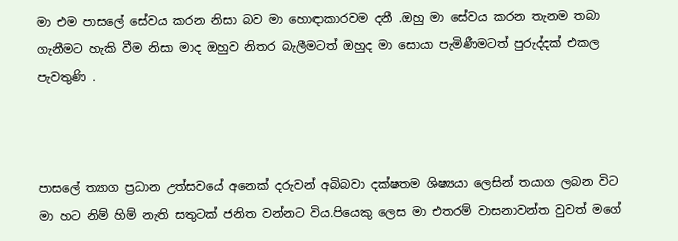මා එම පාසලේ සේවය කරන නිසා බව මා හොඳාකාරවම දනී .ඔහු මා සේවය කරන තැනම තබා ගැනීමට හැකි වීම නිසා මාද ඔහුව නිතර බැලීමටත් ඔහුද මා සොයා පැමිණීමටත් පුරුද්දක් එකල පැවතුණි .



පාසලේ ත්‍යාග ප්‍රධාන උත්සවයේ අනෙක් දරුවන් අබිබවා දක්ෂතම ශිෂ්‍යයා ලෙසින් තයාග ලබන විට මා හට නිම් හිම් නැති සතුටක් ජනිත වන්නට විය.පියෙකු ලෙස මා එතරම් වාසනාවන්ත වුවත් මගේ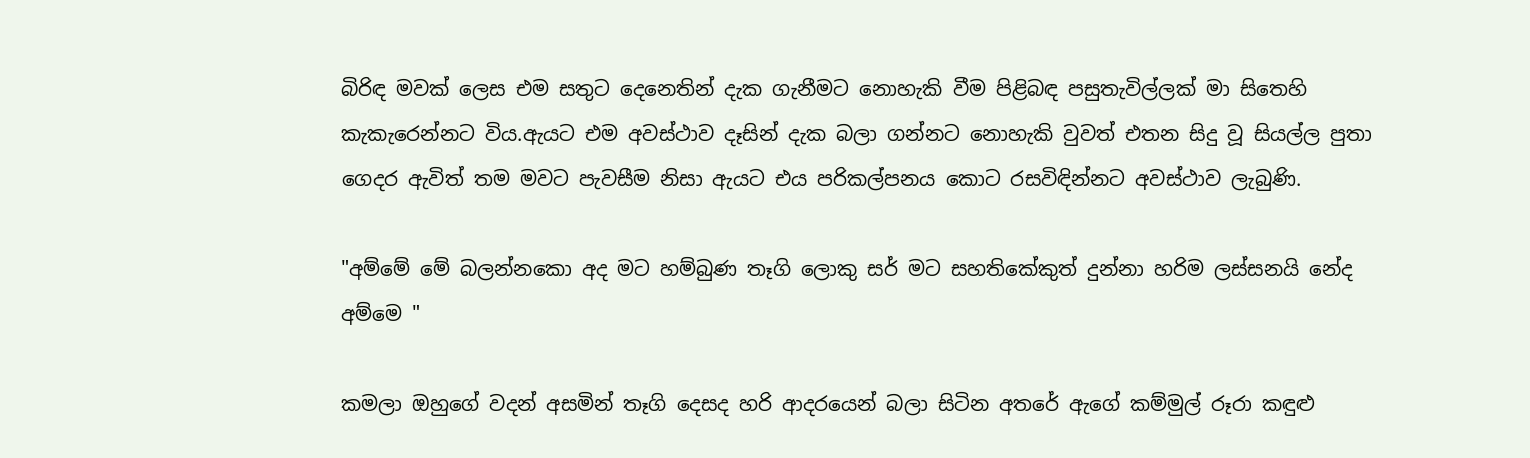බිරිඳ මවක් ලෙස එම සතුට දෙනෙතින් දැක ගැනීමට නොහැකි වීම පිළිබඳ පසුතැවිල්ලක් මා සිතෙහි කැකැරෙන්නට විය.ඇයට එම අවස්ථාව දෑසින් දැක බලා ගන්නට නොහැකි වුවත් එතන සිදු වූ සියල්ල පුතා ගෙදර ඇවිත් තම මවට පැවසීම නිසා ඇයට එය පරිකල්පනය කොට රසවිඳින්නට අවස්ථාව ලැබුණි.

"අම්මේ මේ බලන්නකො අද මට හම්බුණ තෑගි ලොකු සර් මට සහතිකේකුත් දුන්නා හරිම ලස්සනයි නේද අම්මෙ "

කමලා ඔහුගේ වදන් අසමින් තෑගි දෙසද හරි ආදරයෙන් බලා සිටින අතරේ ඇගේ කම්මුල් රූරා කඳුළු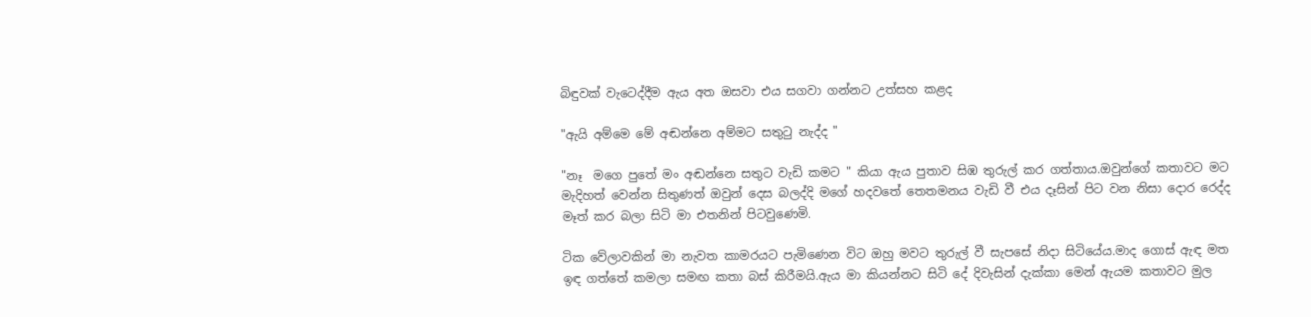බිඳුවක් වැටෙද්දීම ඇය අත ඔසවා එය සගවා ගන්නට උත්සහ කළද

"ඇයි අම්මෙ මේ අඬන්නෙ අම්මට සතුටු නැද්ද "

"නෑ  මගෙ පුතේ මං අඬන්නෙ සතුට වැඩි කමට " කියා ඇය පුතාව සිඹ තුරුල් කර ගත්තාය.ඔවුන්ගේ කතාවට මට මැදිහත් වෙන්න සිතුණත් ඔවුන් දෙස බලද්දි මගේ හදවතේ තෙතමනය වැඩි වී එය දෑසින් පිට වන නිසා දොර රෙද්ද මෑත් කර බලා සිටි මා එතනින් පිටවුණෙමි.

ටික වේලාවකින් මා නැවත කාමරයට පැමිණෙන විට ඔහු මවට තුරුල් වී සැපසේ නිදා සිටියේය.මාද ගොස් ඇඳ මත ඉඳ ගත්තේ කමලා සමඟ කතා බස් කිරීමයි.ඇය මා කියන්නට සිටි දේ දිවැසින් දැක්කා මෙන් ඇයම කතාවට මුල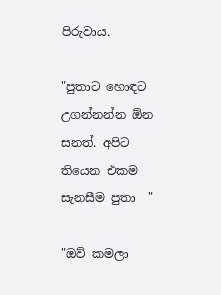පිරුවාය.

"පුතාට හොඳට උගන්නන්න ඕන සනත්. අපිට තියෙන එකම සැනසීම පුතා  "

"ඔව් කමලා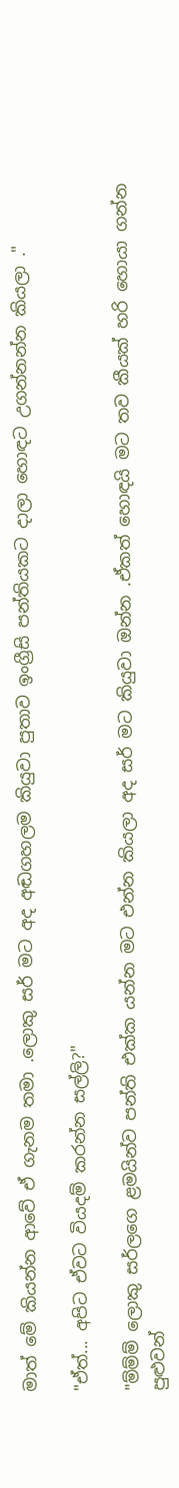මාත් මේ කියන්න ආවේ ඒ ගැනම තමා .ලොකු සර් මට අද අඬගහලම කියුවා පුතාව ඉංග්‍රීසි පන්තියකට දාලා හොඳට උගන්නන්න කියලා ."

"ඒත්... අපිට ඒවට වියදම් කරන්න සල්ලි?"

"ම්ම්ම් ලොකු සර්ලගෙ ළමයින්ව පන්ති එක්ක යන්න මට එන්න කියලා අද සර් මට කියුවා ඔන්න .ඒකත් හොඳයි මට තව කීයක් හරි හොයා ගන්න පුළුවන්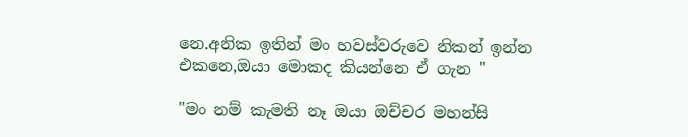නෙ.අනික ඉතින් මං හවස්වරුවෙ නිකන් ඉන්න එකනෙ,ඔයා මොකද කියන්නෙ ඒ ගැන "

"මං නම් කැමති නෑ ඔයා ඔච්චර මහන්සි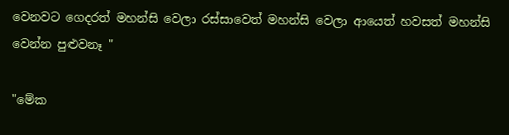වෙනවට ගෙදරත් මහන්සි වෙලා රස්සාවෙත් මහන්සි වෙලා ආයෙත් හවසත් මහන්සි වෙන්න පුළුවනෑ "

"මේක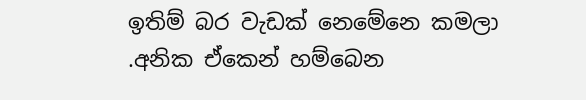ඉතිම් බර වැඩක් නෙමේනෙ කමලා .අනික ඒකෙන් හම්බෙන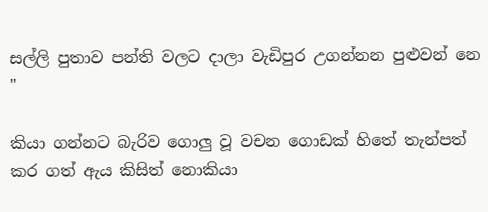සල්ලි පුතාව පන්ති වලට දාලා වැඩිපුර උගන්නන පුළුවන් නෙ "

කියා ගන්නට බැරිව ගොලු වූ වචන ගොඩක් හිතේ තැන්පත් කර ගත් ඇය කිසිත් නොකියා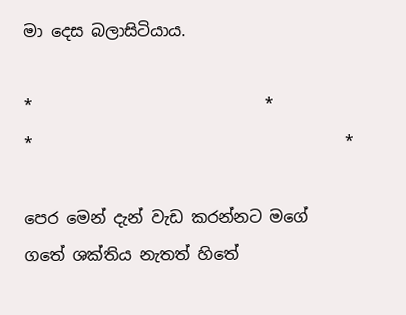මා දෙස බලාසිටියාය.

*                             *                                         *                                       *

පෙර මෙන් දැන් වැඩ කරන්නට මගේ ගතේ ශක්තිය නැතත් හිතේ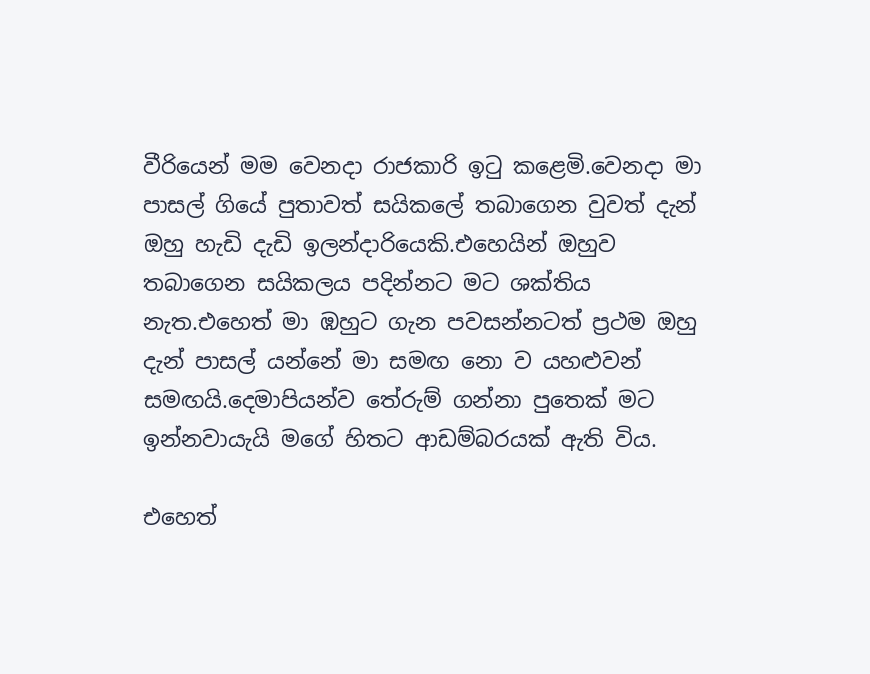වීරියෙන් මම වෙනදා රාජකාරි ඉටු කළෙමි.වෙනදා මා පාසල් ගියේ පුතාවත් සයිකලේ තබාගෙන වුවත් දැන් ඔහු හැඩි දැඩි ඉලන්දාරියෙකි.එහෙයින් ඔහුව තබාගෙන සයිකලය පදින්නට මට ශක්තිය නැත.එහෙත් මා ඹහුට ගැන පවසන්නටත් ප්‍රථම ඔහු දැන් පාසල් යන්නේ මා සමඟ නො ව යහළුවන් සමඟයි.දෙමාපියන්ව තේරුම් ගන්නා පුතෙක් මට ඉන්නවායැයි මගේ හිතට ආඩම්බරයක් ඇති විය.

එහෙත්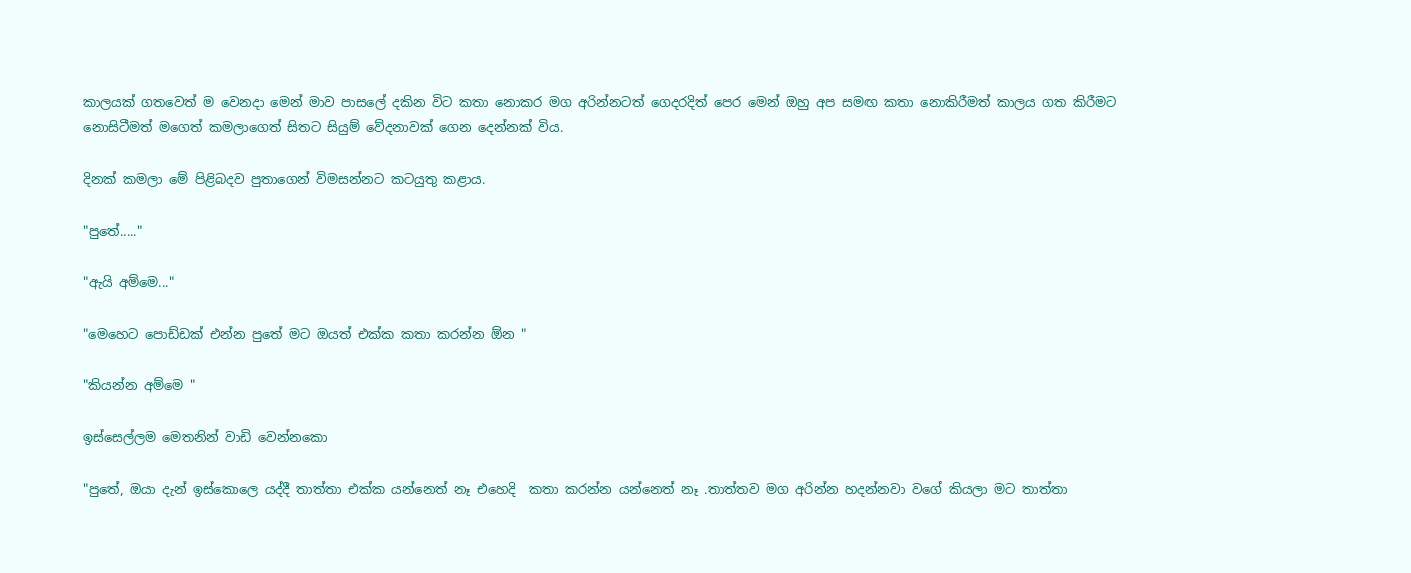කාලයක් ගතවෙත් ම වෙනදා මෙන් මාව පාසලේ දකින විට කතා නොකර මග අරින්නටත් ගෙදරදිත් පෙර මෙන් ඔහු අප සමඟ කතා නොකිරීමත් කාලය ගත කිරීමට නොසිටීමත් මගෙත් කමලාගෙත් සිතට සියුම් වේදනාවක් ගෙන දෙන්නක් විය.

දිනක් කමලා මේ පිළිබදව පුතාගෙන් විමසන්නට කටයුතු කළාය.

"පුතේ....."

"ඇයි අම්මෙ..."

"මෙහෙට පොඩ්ඩක් එන්න පුතේ මට ඔයත් එක්ක කතා කරන්න ඕන "

"කියන්න අම්මෙ "

ඉස්සෙල්ලම මෙතනින් වාඩි වෙන්නකො

"පුතේ, ඔයා දැන් ඉස්කොලෙ යද්දී තාත්තා එක්ක යන්නෙත් නෑ එහෙදි  කතා කරන්න යන්නෙත් නෑ .තාත්තව මග අරින්න හදන්නවා වගේ කියලා මට තාත්තා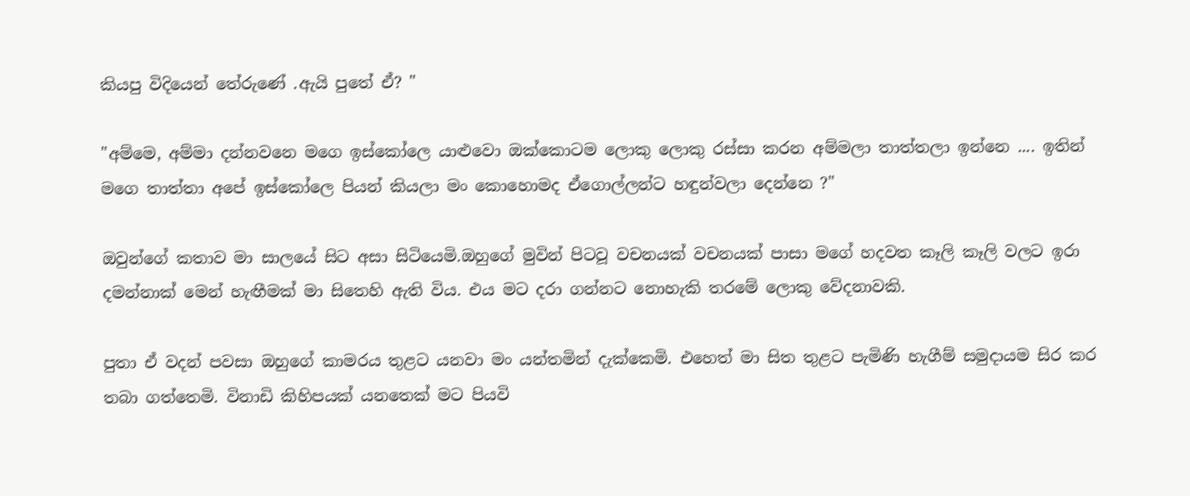කියපු විදියෙන් තේරුණේ .ඇයි පුතේ ඒ? "

"අම්මෙ, අම්මා දන්නවනෙ මගෙ ඉස්කෝලෙ යාළුවො ඔක්කොටම ලොකු ලොකු රස්සා කරන අම්මලා තාත්තලා ඉන්නෙ .... ඉතින් මගෙ තාත්තා අපේ ඉස්කෝලෙ පියන් කියලා මං කොහොමද ඒගොල්ලන්ට හඳුන්වලා දෙන්නෙ ?"

ඔවුන්ගේ කතාව මා සාලයේ සිට අසා සිටියෙමි.ඔහුගේ මුවින් පිටවූ වචනයක් වචනයක් පාසා මගේ හදවත කෑලි කෑලි වලට ඉරා දමන්නාක් මෙන් හැඟීමක් මා සිතෙහි ඇති විය. එය මට දරා ගන්නට නොහැකි තරමේ ලොකු වේදනාවකි.

පුතා ඒ වදන් පවසා ඔහුගේ කාමරය තුළට යනවා මං යන්තමින් දැක්කෙමි. එහෙත් මා සිත තුළට පැමිණි හැගීම් සමුදායම සිර කර තබා ගත්තෙමි. විනාඩි කිහිපයක් යනතෙක් මට පියවි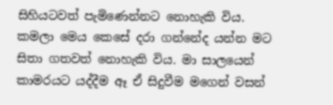සිහියටවත් පැමිණෙන්නට නොහැකි විය. කමලා මෙය කෙසේ දරා ගන්නේද යන්න මට සිතා ගතවත් නොහැකි විය. මා සාලයෙන් කාමරයට යද්දීම ඈ ඒ සිදුවීම මගෙන් වසන්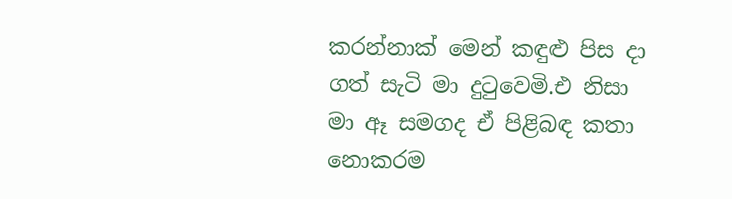කරන්නාක් මෙන් කඳුළු පිස දා ගත් සැටි මා දුටුවෙමි.එ නිසා මා ඈ සමගද ඒ පිළිබඳ කතා නොකරම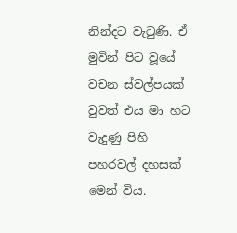නින්දට වැටුණි. ඒ මුවින් පිට වූයේ වචන ස්වල්පයක් වුවත් එය මා හට වැදුණු පිහි පහරවල් දහසක් මෙන් විය.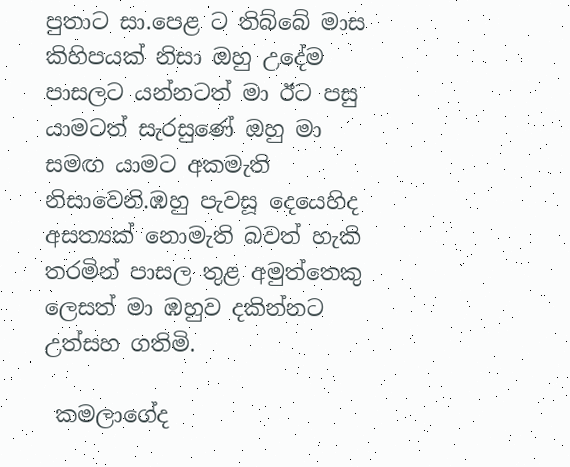පුතාට සා.පෙළ ට තිබ්බේ මාස කිහිපයක් නිසා ඔහු උදේම පාසලට යන්නටත් මා ඊට පසු යාමටත් සැරසුණේ ඔහු මා සමඟ යාමට අකමැති නිසාවෙනි.ඹහු පැවසූ දෙයෙහිද අසත්‍යක් නොමැති බවත් හැකි තරමින් පාසල තුළ අමුත්තෙකු ලෙසත් මා ඹහුව දකින්නට උත්සහ ගතිමි.

 කමලාගේද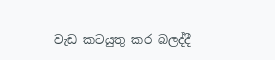වැඩ කටයුතු කර බලද්දී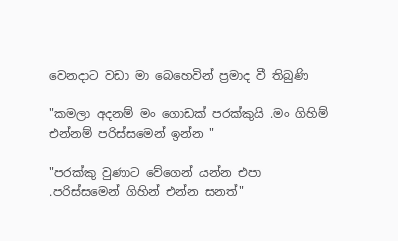වෙනදාට වඩා මා බෙහෙවින් ප්‍රමාද වී තිබුණි

"කමලා අදනම් මං ගොඩක් පරක්කුයි .මං ගිහිම් එන්නම් පරිස්සමෙන් ඉන්න "

"පරක්කු වුණාට වේගෙන් යන්න එපා .පරිස්සමෙන් ගිහින් එන්න සනත්"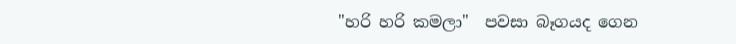"හරි හරි කමලා"  පවසා බෑගයද ගෙන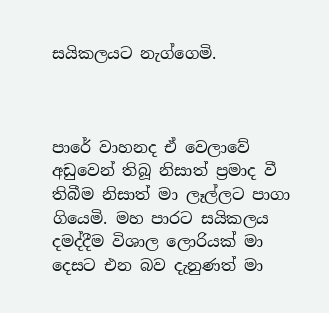සයිකලයට නැග්ගෙමි.



පාරේ වාහනද ඒ වෙලාවේ අඩුවෙන් තිබූ නිසාත් ප්‍රමාද වී තිබීම නිසාත් මා ලෑල්ලට පාගා ගියෙමි. මහ පාරට සයිකලය දමද්දීම විශාල ලොරියක් මා දෙසට එන බව දැනුණත් මා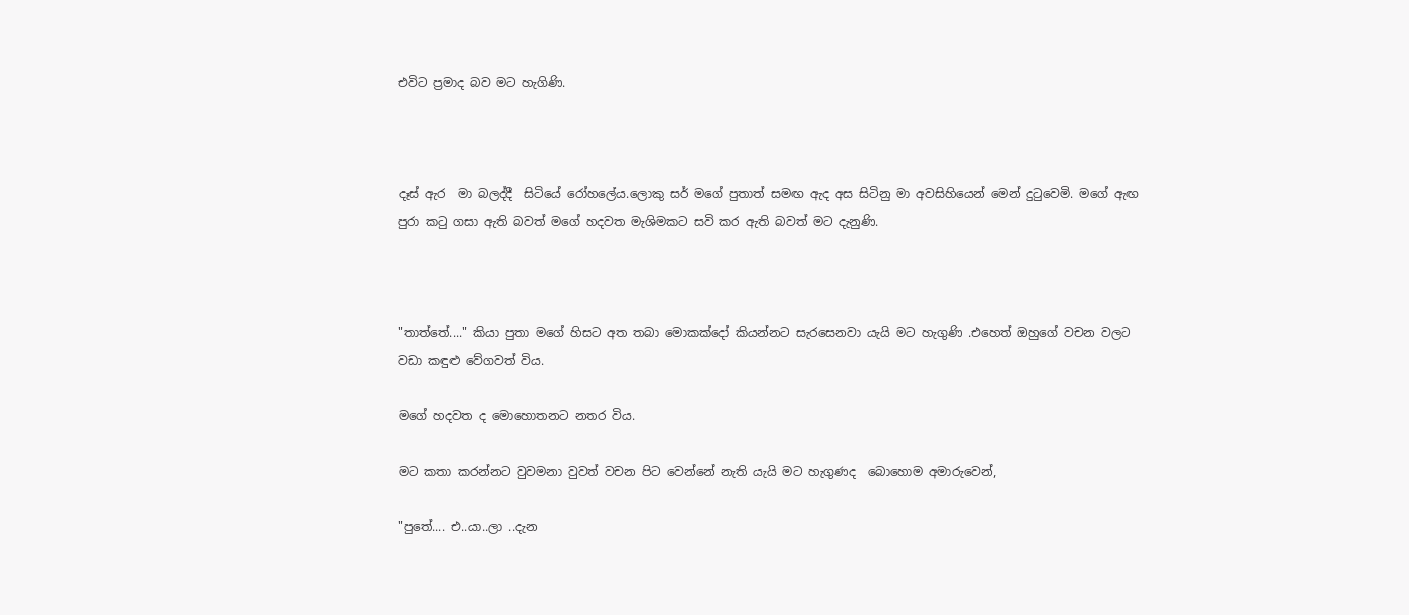එවිට ප්‍රමාද බව මට හැගිණි.



දෑස් ඇර  මා බලද්දී  සිටියේ රෝහලේය.ලොකු සර් මගේ පුතාත් සමඟ ඇද අස සිටිනු මා අවසිහියෙන් මෙන් දුටුවෙමි. මගේ ඇඟ පුරා කටු ගසා ඇති බවත් මගේ හදවත මැශිමකට සවි කර ඇති බවත් මට දැනුණි.



"තාත්තේ...." කියා පුතා මගේ හිසට අත තබා මොකක්දෝ කියන්නට සැරසෙනවා යැයි මට හැගුණි .එහෙත් ඔහුගේ වචන වලට වඩා කඳුළු වේගවත් විය.

ම‍ගේ හදවත ද මොහොතනට නතර විය.

මට කතා කරන්නට වුවමනා වුවත් වචන පිට වෙන්නේ නැති යැයි මට හැගුණද  බොහොම අමාරුවෙන්,

"පුතේ.... එ..යා..ලා ..දැන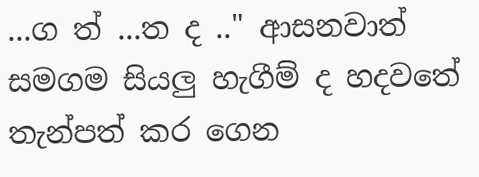...ග ත් ...ත ද .." ආසනවාත් සමගම සියලු හැගීම් ද හදවතේ තැන්පත් කර ගෙන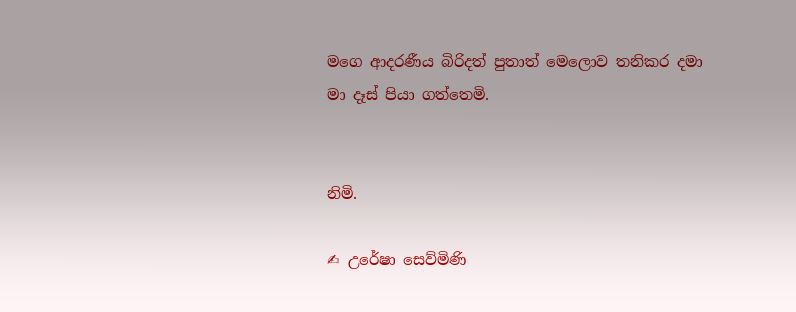මගෙ ආදරණීය බිරිදත් පුතාත් මෙලොව තනිකර දමා මා දෑස් පියා ගත්තෙමි.


නිමි.

✍ උරේෂා සෙව්මිණි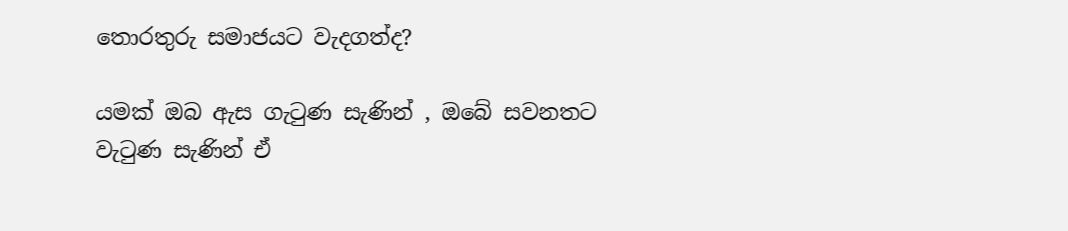තොරතුරු සමාජයට වැදගත්ද?

යමක් ඔබ ඇස ගැටුණ සැණින් , ඔබේ සවනතට වැටුණ සැණින් ඒ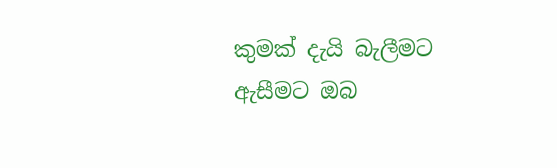කුමක් දැයි බැලීමට ඇසීමට ඔබ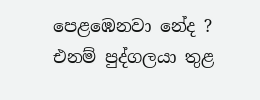පෙළඹෙනවා නේද ? එනම් පුද්ගලයා තුළ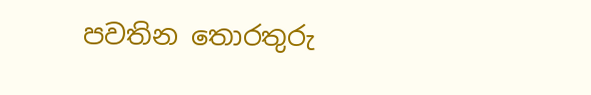පවතින තොරතුරු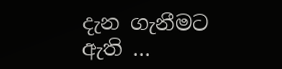දැන ගැනීමට ඇති ...